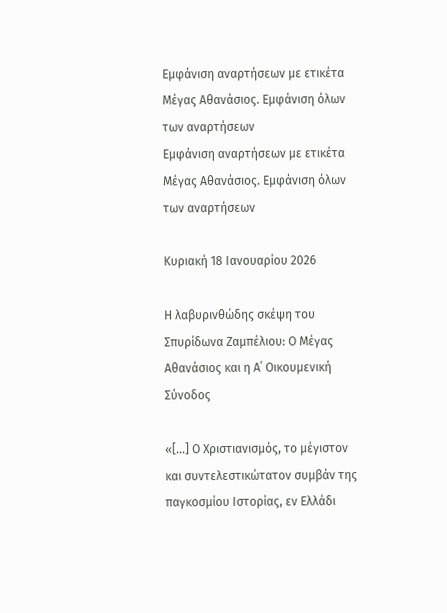Εμφάνιση αναρτήσεων με ετικέτα Μέγας Αθανάσιος. Εμφάνιση όλων των αναρτήσεων
Εμφάνιση αναρτήσεων με ετικέτα Μέγας Αθανάσιος. Εμφάνιση όλων των αναρτήσεων

Κυριακή 18 Ιανουαρίου 2026

Η λαβυρινθώδης σκέψη του Σπυρίδωνα Ζαμπέλιου: Ο Μέγας Αθανάσιος και η Α΄ Οικουμενική Σύνοδος

«[…] Ο Χριστιανισμός, το μέγιστον και συντελεστικώτατον συμβάν της παγκοσμίου Ιστορίας, εν Ελλάδι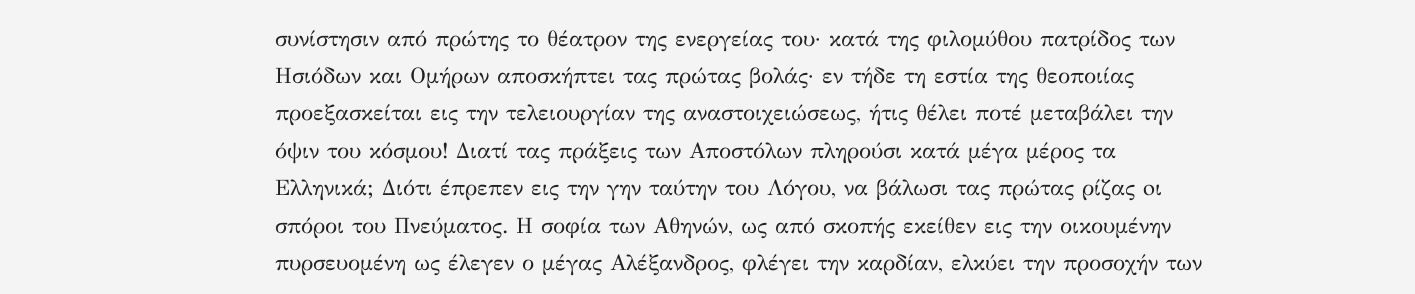συνίστησιν από πρώτης το θέατρον της ενεργείας του· κατά της φιλομύθου πατρίδος των Ησιόδων και Ομήρων αποσκήπτει τας πρώτας βολάς· εν τήδε τη εστία της θεοποιίας προεξασκείται εις την τελειουργίαν της αναστοιχειώσεως, ήτις θέλει ποτέ μεταβάλει την όψιν του κόσμου! Διατί τας πράξεις των Αποστόλων πληρούσι κατά μέγα μέρος τα Ελληνικά; Διότι έπρεπεν εις την γην ταύτην του Λόγου, να βάλωσι τας πρώτας ρίζας oι σπόροι του Πνεύματος. Η σοφία των Αθηνών, ως από σκοπής εκείθεν εις την οικουμένην πυρσευομένη ως έλεγεν ο μέγας Αλέξανδρος, φλέγει την καρδίαν, ελκύει την προσοχήν των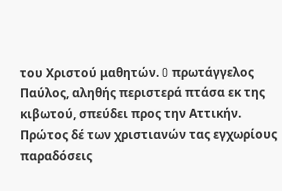του Χριστού μαθητών. O πρωτάγγελος Παύλος, αληθής περιστερά πτάσα εκ της κιβωτού, σπεύδει προς την Αττικήν. Πρώτος δέ των χριστιανών τας εγχωρίους παραδόσεις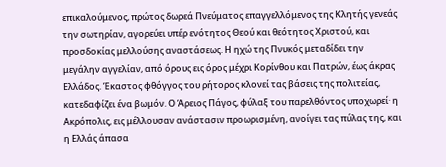επικαλούμενος, πρώτος δωρεά Πνεύματος επαγγελλόμενος της Κλητής γενεάς την σωτηρίαν, αγορεύει υπέρ ενότητος Θεού και θεότητος Χριστού, και προσδοκίας μελλούσης αναστάσεως. Η ηχώ της Πνυκός μεταδίδει την μεγάλην αγγελίαν, από όρους εις όρος μέχρι Κορίνθου και Πατρών, έως άκρας Ελλάδος. Έκαστος φθόγγος του ρήτορος κλονεί τας βάσεις της πολιτείας, κατεδαφίζει ένα βωμόν. Ο Άρειος Πάγος, φύλαξ του παρελθόντος υποχωρεί· η Ακρόπολις, εις μέλλουσαν ανάστασιν προωρισμένη, ανοίγει τας πύλας της, και η Ελλάς άπασα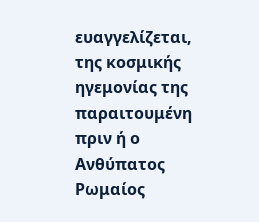ευαγγελίζεται, της κοσμικής ηγεμονίας της παραιτουμένη πριν ή ο Ανθύπατος Ρωμαίος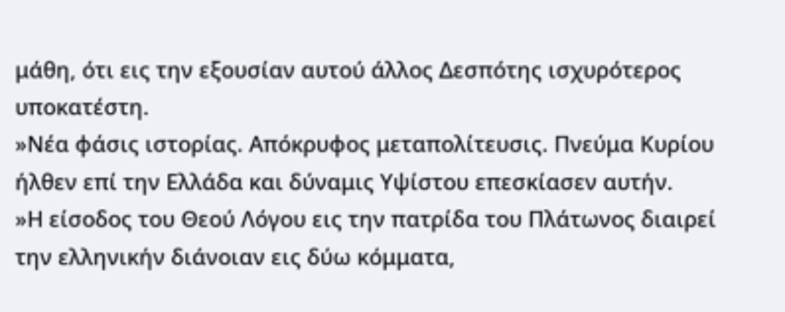μάθη, ότι εις την εξουσίαν αυτού άλλος Δεσπότης ισχυρότερος υποκατέστη.
»Νέα φάσις ιστορίας. Απόκρυφος μεταπολίτευσις. Πνεύμα Κυρίου ήλθεν επί την Ελλάδα και δύναμις Υψίστου επεσκίασεν αυτήν.
»Η είσοδος του Θεού Λόγου εις την πατρίδα του Πλάτωνος διαιρεί την ελληνικήν διάνοιαν εις δύω κόμματα,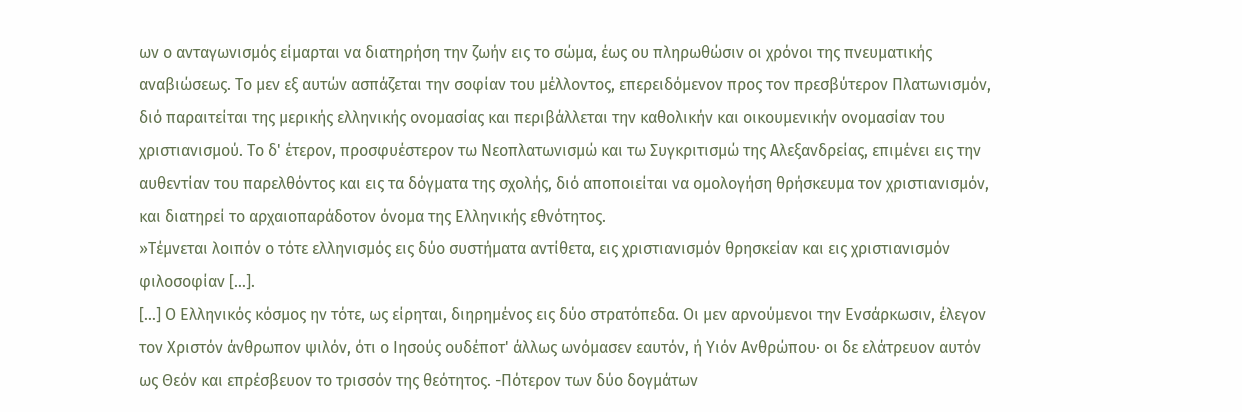ων ο ανταγωνισμός είμαρται να διατηρήση την ζωήν εις το σώμα, έως ου πληρωθώσιν oι χρόνοι της πνευματικής αναβιώσεως. Το μεν εξ αυτών ασπάζεται την σοφίαν του μέλλοντος, επερειδόμενον προς τον πρεσβύτερον Πλατωνισμόν, διό παραιτείται της μερικής ελληνικής ονομασίας και περιβάλλεται την καθολικήν και οικουμενικήν ονομασίαν του χριστιανισμού. Το δ' έτερον, προσφυέστερον τω Νεοπλατωνισμώ και τω Συγκριτισμώ της Αλεξανδρείας, επιμένει εις την αυθεντίαν του παρελθόντος και εις τα δόγματα της σχολής, διό αποποιείται να ομολογήση θρήσκευμα τον χριστιανισμόν, και διατηρεί το αρχαιοπαράδοτον όνομα της Ελληνικής εθνότητος.
»Τέμνεται λοιπόν ο τότε ελληνισμός εις δύο συστήματα αντίθετα, εις χριστιανισμόν θρησκείαν και εις χριστιανισμόν φιλοσοφίαν […].
[…] Ο Ελληνικός κόσμος ην τότε, ως είρηται, διηρημένος εις δύο στρατόπεδα. Οι μεν αρνούμενοι την Ενσάρκωσιν, έλεγον τον Χριστόν άνθρωπον ψιλόν, ότι ο Ιησούς ουδέποτ' άλλως ωνόμασεν εαυτόν, ή Υιόν Ανθρώπου· οι δε ελάτρευον αυτόν ως Θεόν και επρέσβευον το τρισσόν της θεότητος. -Πότερον των δύο δογμάτων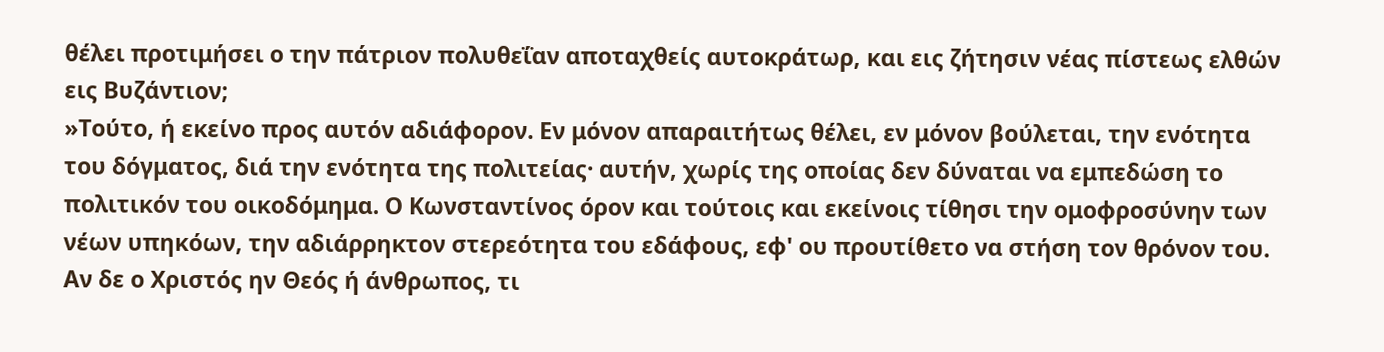θέλει προτιμήσει ο την πάτριον πολυθεΐαν αποταχθείς αυτοκράτωρ, και εις ζήτησιν νέας πίστεως ελθών εις Βυζάντιον;
»Τούτο, ή εκείνο προς αυτόν αδιάφορον. Εν μόνον απαραιτήτως θέλει, εν μόνον βούλεται, την ενότητα του δόγματος, διά την ενότητα της πολιτείας· αυτήν, χωρίς της οποίας δεν δύναται να εμπεδώση το πολιτικόν του οικοδόμημα. Ο Κωνσταντίνος όρον και τούτοις και εκείνοις τίθησι την ομοφροσύνην των νέων υπηκόων, την αδιάρρηκτον στερεότητα του εδάφους, εφ' ου προυτίθετο να στήση τον θρόνον του. Αν δε ο Χριστός ην Θεός ή άνθρωπος, τι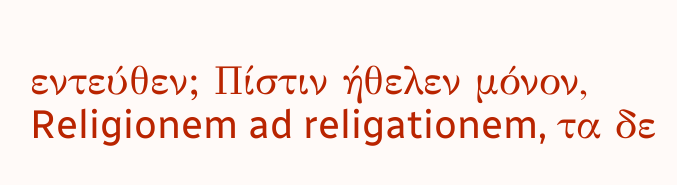εντεύθεν; Πίστιν ήθελεν μόνον, Religionem ad religationem, τα δε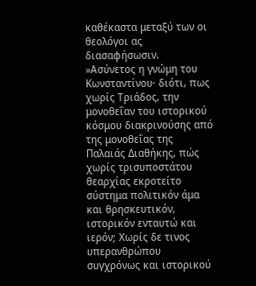καθέκαστα μεταξύ των οι θεολόγοι ας διασαφήσωσιν.
»Ασύνετος η γνώμη του Κωνσταντίνου· διότι, πως χωρίς Τριάδος, την μονοθεΐαν του ιστορικού κόσμου διακρινούσης από της μονοθεΐας της Παλαιάς Διαθήκης, πώς χωρίς τρισυποστάτου θεαρχίας εκροτείτο σύστημα πολιτικόν άμα και θρησκευτικόν, ιστορικόν ενταυτώ και ιερόν; Χωρίς δε τινος υπερανθρώπου συγχρόνως και ιστορικού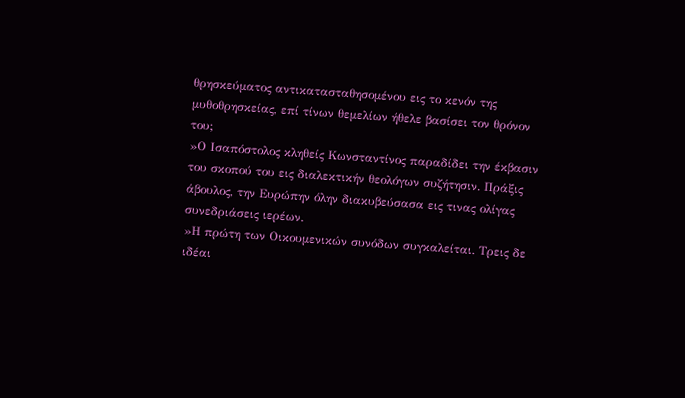θρησκεύματος αντικατασταθησομένου εις το κενόν της μυθοθρησκείας, επί τίνων θεμελίων ήθελε βασίσει τον θρόνον του;
»Ο Ισαπόστολος κληθείς Κωνσταντίνος παραδίδει την έκβασιν του σκοπού του εις διαλεκτικήν θεολόγων συζήτησιν. Πράξις άβουλος, την Ευρώπην όλην διακυβεύσασα εις τινας ολίγας συνεδριάσεις ιερέων.
»Η πρώτη των Οικουμενικών συνόδων συγκαλείται. Τρεις δε ιδέαι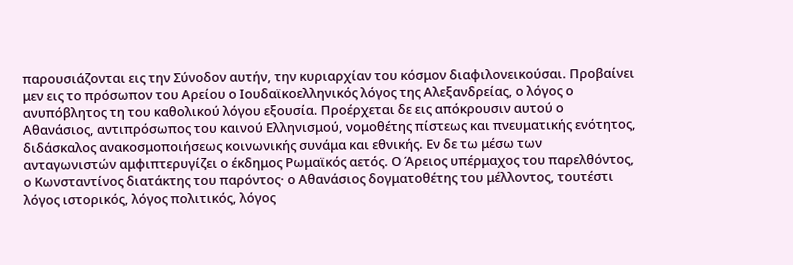παρουσιάζονται εις την Σύνοδον αυτήν, την κυριαρχίαν του κόσμον διαφιλονεικούσαι. Προβαίνει μεν εις το πρόσωπον του Αρείου ο Ιουδαϊκοελληνικός λόγος της Αλεξανδρείας, ο λόγος ο ανυπόβλητος τη του καθολικού λόγου εξουσία. Προέρχεται δε εις απόκρουσιν αυτού ο Αθανάσιος, αντιπρόσωπος του καινού Ελληνισμού, νομοθέτης πίστεως και πνευματικής ενότητος, διδάσκαλος ανακοσμοποιήσεως κοινωνικής συνάμα και εθνικής. Εν δε τω μέσω των ανταγωνιστών αμφιπτερυγίζει ο έκδημος Ρωμαϊκός αετός. Ο Άρειος υπέρμαχος του παρελθόντος, ο Κωνσταντίνος διατάκτης του παρόντος· ο Αθανάσιος δογματοθέτης του μέλλοντος, τουτέστι λόγος ιστορικός, λόγος πολιτικός, λόγος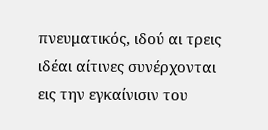πνευματικός, ιδού αι τρεις ιδέαι αίτινες συνέρχονται εις την εγκαίνισιν του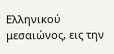Ελληνικού μεσαιώνος, εις την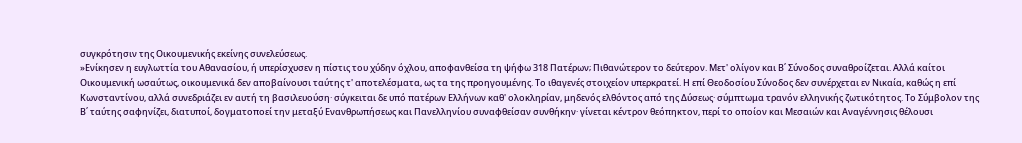συγκρότησιν της Οικουμενικής εκείνης συνελεύσεως.
»Ενίκησεν η ευγλωττία του Αθανασίου, ή υπερίσχυσεν η πίστις του χύδην όχλου, αποφανθείσα τη ψήφω 318 Πατέρων; Πιθανώτερον το δεύτερον. Μετ' ολίγον και Β΄ Σύνοδος συναθροίζεται. Αλλά καίτοι Οικουμενική ωσαύτως, οικουμενικά δεν αποβαίνουσι ταύτης τ' αποτελέσματα, ως τα της προηγουμένης. Το ιθαγενές στοιχείον υπερκρατεί. Η επί Θεοδοσίου Σύνοδος δεν συνέρχεται εν Νικαία, καθώς η επί Κωνσταντίνου, αλλά συνεδριάζει εν αυτή τη βασιλευούση· σύγκειται δε υπό πατέρων Ελλήνων καθ' ολοκληρίαν, μηδενός ελθόντος από της Δύσεως· σύμπτωμα τρανόν ελληνικής ζωτικότητος. Το Σύμβολον της Β΄ ταύτης σαφηνίζει, διατυποί, δογματοποεί την μεταξύ Ενανθρωπήσεως και Πανελληνίου συναφθείσαν συνθήκην· γίνεται κέντρον θεόπηκτον, περί το οποίον και Μεσαιών και Αναγέννησις θέλουσι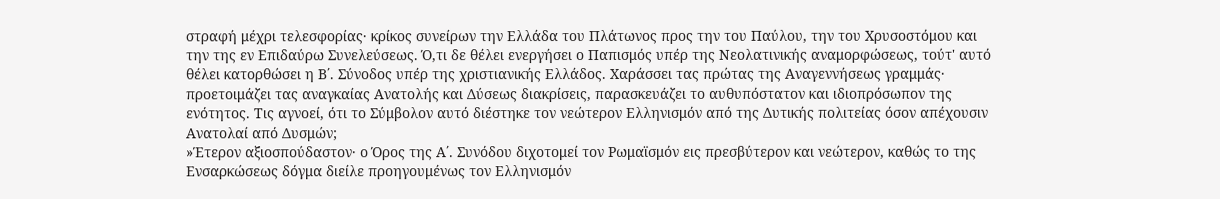στραφή μέχρι τελεσφορίας· κρίκος συνείρων την Ελλάδα του Πλάτωνος προς την του Παύλου, την του Χρυσοστόμου και την της εν Επιδαύρω Συνελεύσεως. Ό,τι δε θέλει ενεργήσει ο Παπισμός υπέρ της Νεολατινικής αναμορφώσεως, τούτ' αυτό θέλει κατορθώσει η Β΄. Σύνοδος υπέρ της χριστιανικής Ελλάδος. Χαράσσει τας πρώτας της Αναγεννήσεως γραμμάς· προετοιμάζει τας αναγκαίας Ανατολής και Δύσεως διακρίσεις, παρασκευάζει το αυθυπόστατον και ιδιοπρόσωπον της ενότητος. Τις αγνοεί, ότι το Σύμβολον αυτό διέστηκε τον νεώτερον Ελληνισμόν από της Δυτικής πολιτείας όσον απέχουσιν Ανατολαί από Δυσμών;
»Έτερον αξιοσπούδαστον· ο Όρος της Α΄. Συνόδου διχοτομεί τον Ρωμαϊσμόν εις πρεσβύτερον και νεώτερον, καθώς το της Ενσαρκώσεως δόγμα διείλε προηγουμένως τον Ελληνισμόν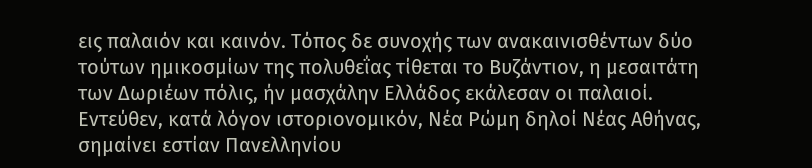εις παλαιόν και καινόν. Τόπος δε συνοχής των ανακαινισθέντων δύο τούτων ημικοσμίων της πολυθεΐας τίθεται το Βυζάντιον, η μεσαιτάτη των Δωριέων πόλις, ήν μασχάλην Ελλάδος εκάλεσαν oι παλαιοί. Εντεύθεν, κατά λόγον ιστοριονομικόν, Νέα Ρώμη δηλοί Νέας Αθήνας, σημαίνει εστίαν Πανελληνίου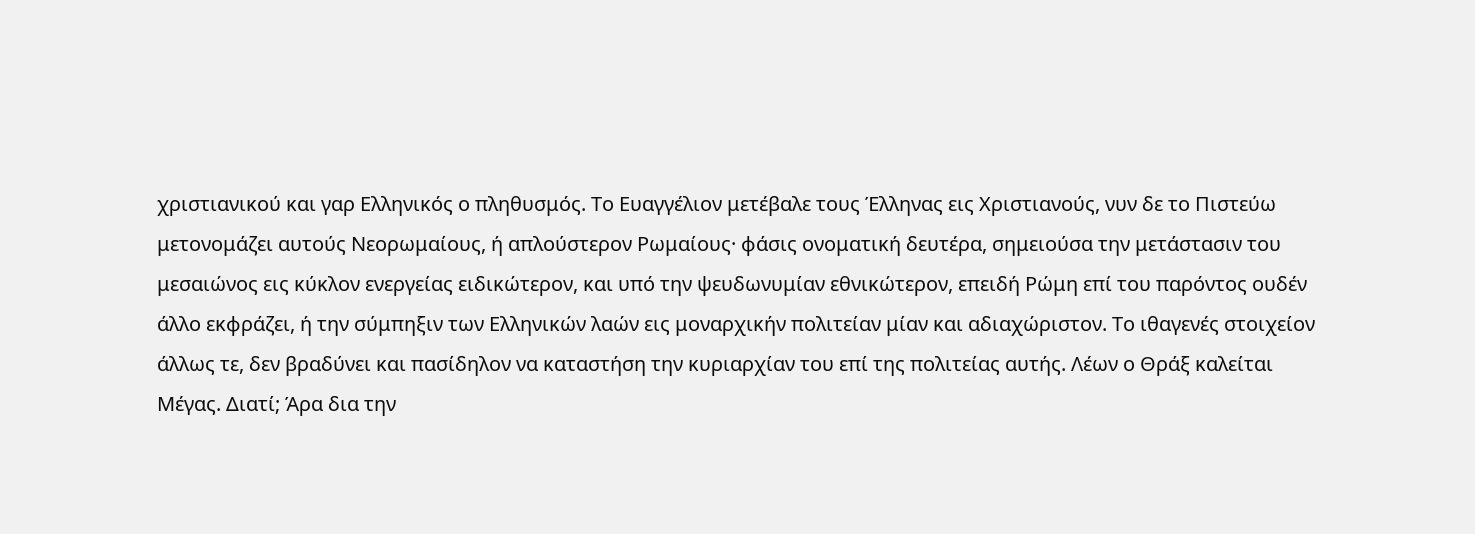χριστιανικού και γαρ Ελληνικός ο πληθυσμός. Το Ευαγγέλιον μετέβαλε τους Έλληνας εις Χριστιανούς, νυν δε το Πιστεύω μετονομάζει αυτούς Νεορωμαίους, ή απλούστερον Ρωμαίους· φάσις ονοματική δευτέρα, σημειούσα την μετάστασιν του μεσαιώνος εις κύκλον ενεργείας ειδικώτερον, και υπό την ψευδωνυμίαν εθνικώτερον, επειδή Ρώμη επί του παρόντος ουδέν άλλο εκφράζει, ή την σύμπηξιν των Ελληνικών λαών εις μοναρχικήν πολιτείαν μίαν και αδιαχώριστον. Tο ιθαγενές στοιχείον άλλως τε, δεν βραδύνει και πασίδηλον να καταστήση την κυριαρχίαν του επί της πολιτείας αυτής. Λέων ο Θράξ καλείται Μέγας. Διατί; Άρα δια την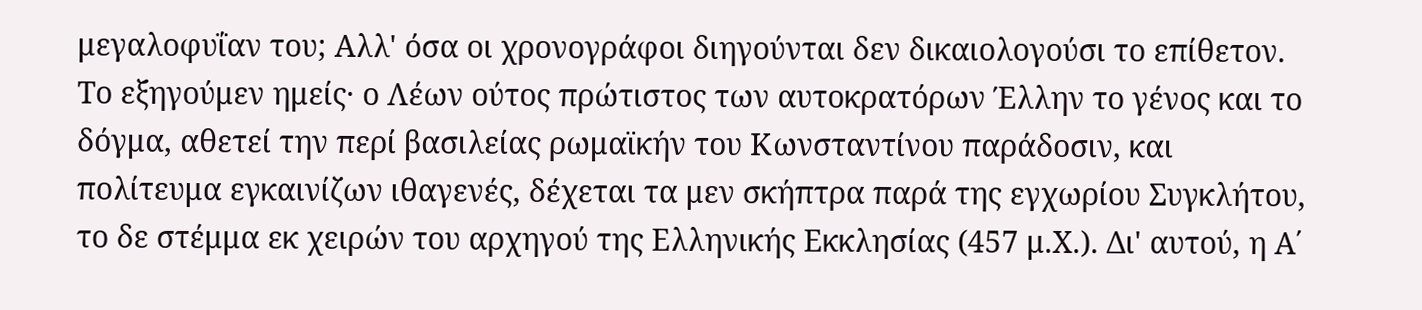μεγαλοφυΐαν του; Αλλ' όσα οι χρονογράφοι διηγούνται δεν δικαιολογούσι το επίθετον. Tο εξηγούμεν ημείς· ο Λέων ούτος πρώτιστος των αυτοκρατόρων Έλλην το γένος και το δόγμα, αθετεί την περί βασιλείας ρωμαϊκήν του Κωνσταντίνου παράδοσιν, και πολίτευμα εγκαινίζων ιθαγενές, δέχεται τα μεν σκήπτρα παρά της εγχωρίου Συγκλήτου, το δε στέμμα εκ χειρών του αρχηγού της Ελληνικής Εκκλησίας (457 μ.Χ.). Δι' αυτού, η Α΄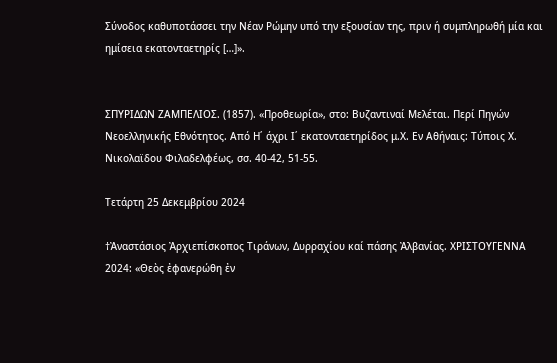Σύνοδος καθυποτάσσει την Νέαν Ρώμην υπό την εξουσίαν της, πριν ή συμπληρωθή μία και ημίσεια εκατονταετηρίς […]».


ΣΠΥΡΙΔΩΝ ΖΑΜΠΕΛΙΟΣ. (1857). «Προθεωρία», στο: Βυζαντιναί Μελέται. Περί Πηγών Νεοελληνικής Εθνότητος. Από Η΄ άχρι Ι΄ εκατονταετηρίδος μ.Χ. Εν Αθήναις: Τύποις Χ. Νικολαϊδου Φιλαδελφέως, σσ. 40-42, 51-55.

Τετάρτη 25 Δεκεμβρίου 2024

†Ἀναστάσιος Ἀρχιεπίσκοπος Tιράνων, Δυρραχίου καί πάσης Ἀλβανίας. ΧΡΙΣΤΟΥΓΕΝΝΑ 2024: «Θεὸς ἐφανερώθη ἐν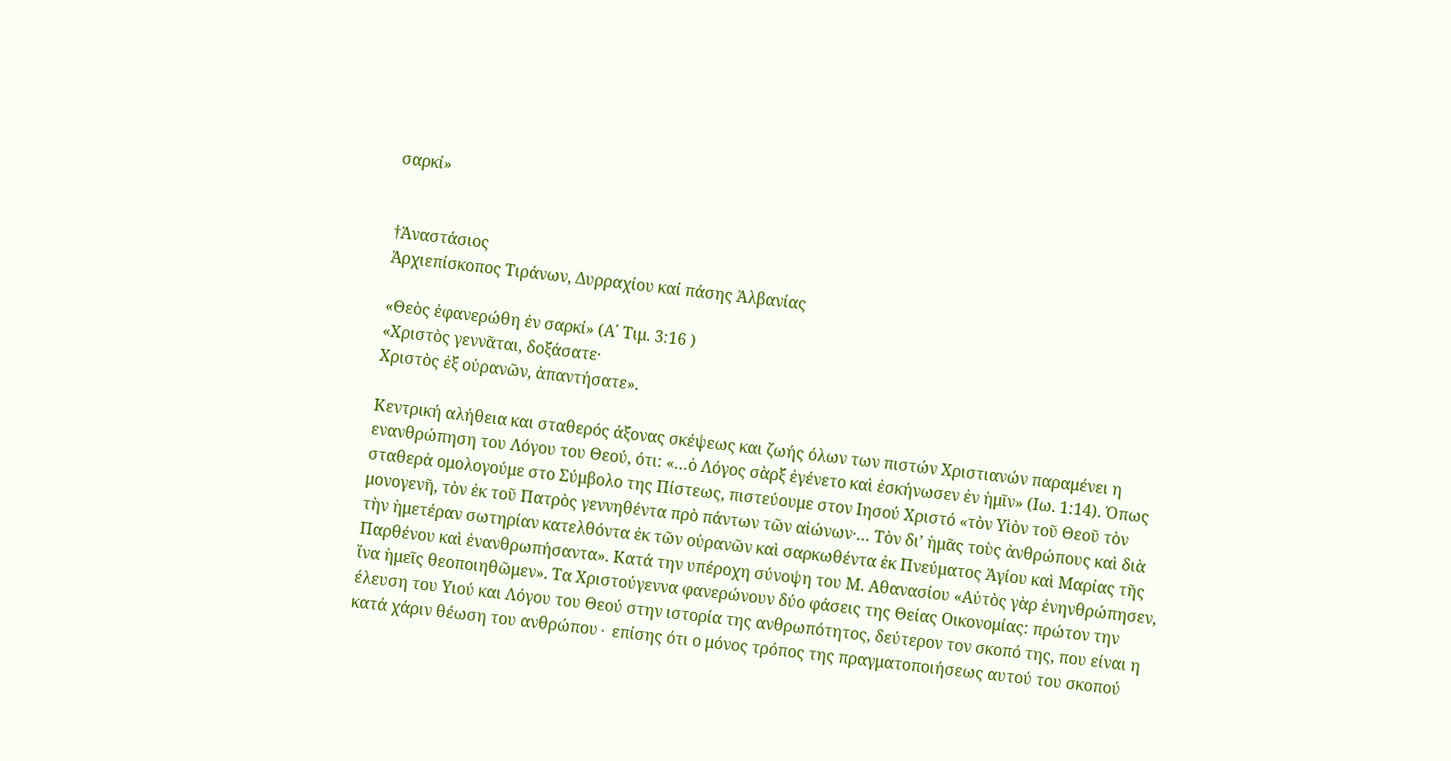σαρκί»


†Ἀναστάσιος
Ἀρχιεπίσκοπος Tιράνων, Δυρραχίου καί πάσης Ἀλβανίας

«Θεὸς ἐφανερώθη ἐν σαρκί» (Α΄ Τιμ. 3:16 )
«Χριστὸς γεννᾶται, δοξάσατε·
Χριστὸς ἐξ οὐρανῶν, ἀπαντήσατε».

Κεντρική αλήθεια και σταθερός άξονας σκέψεως και ζωής όλων των πιστών Χριστιανών παραμένει η ενανθρώπηση του Λόγου του Θεού, ότι: «…ὁ Λόγος σὰρξ ἐγένετο καὶ ἐσκήνωσεν ἐν ἡμῖν» (Ιω. 1:14). Ὁπως σταθερἀ ομολογούμε στο Σύμβολο της Πίστεως, πιστεύουμε στον Ιησού Χριστό «τὸν Υἱὸν τοῦ Θεοῦ τὸν μονογενῆ, τὸν ἐκ τοῦ Πατρὸς γεννηθέντα πρὸ πάντων τῶν αἰώνων·… Τὸν δι’ ἡμᾶς τοὺς ἀνθρώπους καὶ διὰ τὴν ἡμετέραν σωτηρίαν κατελθόντα ἐκ τῶν οὐρανῶν καὶ σαρκωθέντα ἐκ Πνεύματος Ἁγίου καὶ Μαρίας τῆς Παρθένου καὶ ἐνανθρωπήσαντα». Κατά την υπέροχη σύνοψη του Μ. Αθανασίου «Αὐτὸς γὰρ ἐνηνθρώπησεν, ἵνα ἡμεῖς θεοποιηθῶμεν». Τα Χριστούγεννα φανερώνουν δύο φάσεις της Θείας Οικονομίας: πρώτον την έλευση του Υιού και Λόγου του Θεού στην ιστορία της ανθρωπότητος, δεύτερον τον σκοπό της, που είναι η κατά χάριν θέωση του ανθρώπου∙ επίσης ότι ο μόνος τρόπος της πραγματοποιήσεως αυτού του σκοπού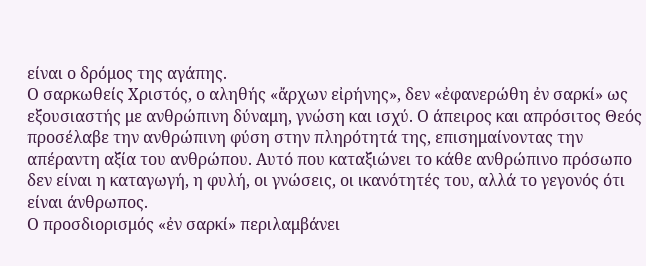είναι ο δρόμος της αγάπης.
Ο σαρκωθείς Χριστός, ο αληθής «ἄρχων εἰρήνης», δεν «ἐφανερώθη ἐν σαρκί» ως εξουσιαστής με ανθρώπινη δύναμη, γνώση και ισχύ. Ο άπειρος και απρόσιτος Θεός προσέλαβε την ανθρώπινη φύση στην πληρότητά της, επισημαίνοντας την απέραντη αξία του ανθρώπου. Αυτό που καταξιώνει το κάθε ανθρώπινο πρόσωπο δεν είναι η καταγωγή, η φυλή, οι γνώσεις, οι ικανότητές του, αλλά το γεγονός ότι είναι άνθρωπος.
Ο προσδιορισμός «ἐν σαρκί» περιλαμβάνει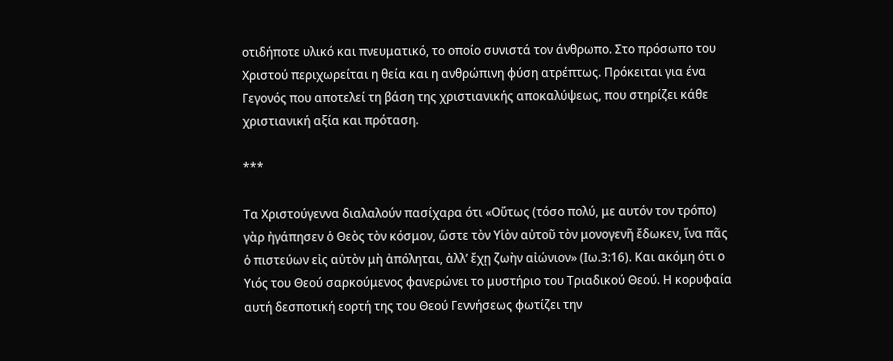οτιδήποτε υλικό και πνευματικό, το οποίο συνιστά τον άνθρωπο. Στο πρόσωπο του Χριστού περιχωρείται η θεία και η ανθρώπινη φύση ατρέπτως. Πρόκειται για ένα Γεγονός που αποτελεί τη βάση της χριστιανικής αποκαλύψεως, που στηρίζει κάθε χριστιανική αξία και πρόταση.

***

Τα Χριστούγεννα διαλαλούν πασίχαρα ότι «Οὕτως (τόσο πολύ, με αυτόν τον τρόπο) γὰρ ἠγάπησεν ὁ Θεὸς τὸν κόσμον, ὥστε τὸν Υἱὸν αὐτοῦ τὸν μονογενῆ ἔδωκεν, ἵνα πᾶς ὁ πιστεύων εἰς αὐτὸν μὴ ἀπόληται, ἀλλ’ ἔχῃ ζωὴν αἰώνιον» (Ιω.3:16). Και ακόμη ότι ο Υιός του Θεού σαρκούμενος φανερώνει το μυστήριο του Τριαδικού Θεού. Η κορυφαία αυτή δεσποτική εορτή της του Θεού Γεννήσεως φωτίζει την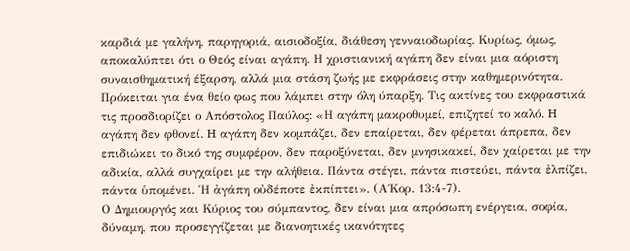καρδιά με γαλήνη, παρηγοριά, αισιοδοξία, διάθεση γενναιοδωρίας. Κυρίως, όμως, αποκαλύπτει ότι ο Θεός είναι αγάπη. Η χριστιανική αγάπη δεν είναι μια αόριστη συναισθηματική έξαρση, αλλά μια στάση ζωής με εκφράσεις στην καθημερινότητα. Πρόκειται για ένα θείο φως που λάμπει στην όλη ύπαρξη. Τις ακτίνες του εκφραστικά τις προσδιορίζει ο Απόστολος Παύλος: «Η αγάπη μακροθυμεί, επιζητεί το καλό. H αγάπη δεν φθονεί. H αγάπη δεν κομπάζει, δεν επαίρεται, δεν φέρεται άπρεπα, δεν επιδιώκει το δικό της συμφέρον, δεν παροξύνεται, δεν μνησικακεί, δεν χαίρεται με την αδικία, αλλά συγχαίρει με την αλήθεια. Πάντα στέγει, πάντα πιστεύει, πάντα ἐλπίζει, πάντα ὑπομένει. Ἡ ἀγάπη οὐδέποτε ἐκπίπτει». (Α΄Κορ. 13:4-7).
Ο Δημιουργός και Κύριος του σύμπαντος, δεν είναι μια απρόσωπη ενέργεια, σοφία, δύναμη, που προσεγγίζεται με διανοητικές ικανότητες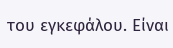του εγκεφάλου. Είναι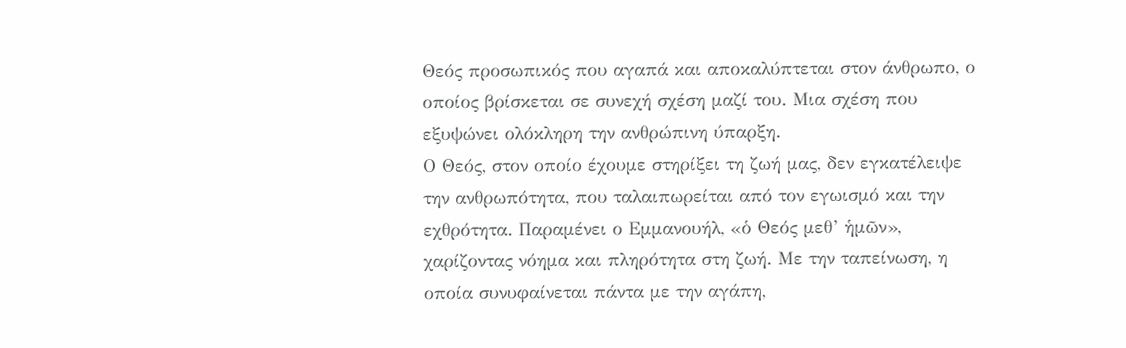Θεός προσωπικός που αγαπά και αποκαλύπτεται στον άνθρωπο, ο οποίος βρίσκεται σε συνεχή σχέση μαζί του. Μια σχέση που εξυψώνει ολόκληρη την ανθρώπινη ύπαρξη.
Ο Θεός, στον οποίο έχουμε στηρίξει τη ζωή μας, δεν εγκατέλειψε την ανθρωπότητα, που ταλαιπωρείται από τον εγωισμό και την εχθρότητα. Παραμένει ο Εμμανουήλ, «ὁ Θεός μεθ’ ἡμῶν», χαρίζοντας νόημα και πληρότητα στη ζωή. Με την ταπείνωση, η οποία συνυφαίνεται πάντα με την αγάπη,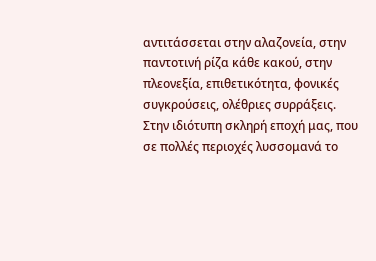αντιτάσσεται στην αλαζονεία, στην παντοτινή ρίζα κάθε κακού, στην πλεονεξία, επιθετικότητα, φονικές συγκρούσεις, ολέθριες συρράξεις. Στην ιδιότυπη σκληρή εποχή μας, που σε πολλές περιοχές λυσσομανά το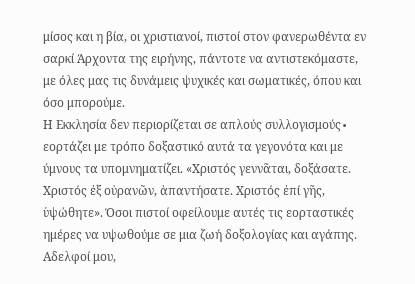μίσος και η βία, οι χριστιανοί, πιστοί στον φανερωθέντα εν σαρκί Άρχοντα της ειρήνης, πάντοτε να αντιστεκόμαστε, με όλες μας τις δυνάμεις ψυχικές και σωματικές, όπου και όσο μπορούμε.
Η Εκκλησία δεν περιορίζεται σε απλούς συλλογισμούς∙ εορτάζει με τρόπο δοξαστικό αυτά τα γεγονότα και με ύμνους τα υπομνηματίζει. «Χριστός γεννᾶται, δοξάσατε. Χριστός ἐξ οὐρανῶν, ἀπαντήσατε. Χριστός ἐπί γῆς, ὑψώθητε». Όσοι πιστοί οφείλουμε αυτές τις εορταστικές ημέρες να υψωθούμε σε μια ζωή δοξολογίας και αγάπης.
Αδελφοί μου,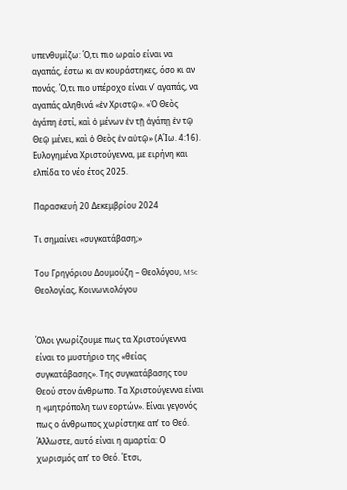υπενθυμίζω: Ό,τι πιο ωραίο είναι να αγαπάς, έστω κι αν κουράστηκες, όσο κι αν πονάς. Ό,τι πιο υπέροχο είναι ν’ αγαπάς, να αγαπάς αληθινά «ἐν Χριστῷ». «Ὁ Θεὸς ἀγάπη ἐστί, καὶ ὁ μένων ἐν τῇ ἀγάπῃ ἐν τῷ Θεῷ μένει, καὶ ὁ Θεὸς ἐν αὐτῷ» (Α΄Ιω. 4:16).
Ευλογημένα Χριστούγεννα, με ειρήνη και ελπίδα το νέο έτος 2025.

Παρασκευή 20 Δεκεμβρίου 2024

Τι σημαίνει «συγκατάβαση;»

Του Γρηγόριου Δουμούζη – Θεολόγου, MSc Θεολογίας, Κοινωνιολόγου


Όλοι γνωρίζουμε πως τα Χριστούγεννα είναι το μυστήριο της «θείας συγκατάβασης». Της συγκατάβασης του Θεού στον άνθρωπο. Τα Χριστούγεννα είναι η «μητρόπολη των εορτών». Είναι γεγονός πως ο άνθρωπος χωρίστηκε απ’ το Θεό. Άλλωστε, αυτό είναι η αμαρτία: Ο χωρισμός απ’ το Θεό. Έτσι,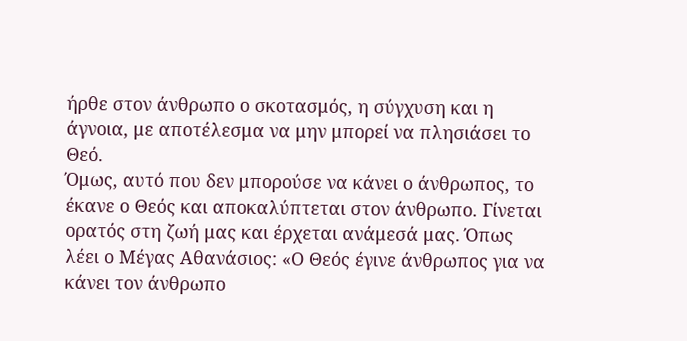ήρθε στον άνθρωπο ο σκοτασμός, η σύγχυση και η άγνοια, με αποτέλεσμα να μην μπορεί να πλησιάσει το Θεό.
Όμως, αυτό που δεν μπορούσε να κάνει ο άνθρωπος, το έκανε ο Θεός και αποκαλύπτεται στον άνθρωπο. Γίνεται ορατός στη ζωή μας και έρχεται ανάμεσά μας. Όπως λέει ο Mέγας Αθανάσιος: «Ο Θεός έγινε άνθρωπος για να κάνει τον άνθρωπο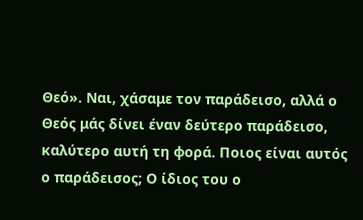Θεό». Ναι, χάσαμε τον παράδεισο, αλλά ο Θεός μάς δίνει έναν δεύτερο παράδεισο, καλύτερο αυτή τη φορά. Ποιος είναι αυτός ο παράδεισος; Ο ίδιος του ο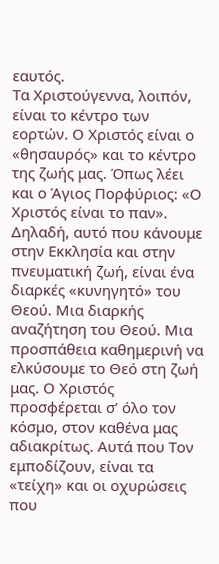εαυτός.
Τα Χριστούγεννα, λοιπόν, είναι το κέντρο των εορτών. Ο Χριστός είναι ο «θησαυρός» και το κέντρο της ζωής μας. Όπως λέει και ο Άγιος Πορφύριος: «Ο Χριστός είναι το παν». Δηλαδή, αυτό που κάνουμε στην Εκκλησία και στην πνευματική ζωή, είναι ένα διαρκές «κυνηγητό» του Θεού. Μια διαρκής αναζήτηση του Θεού. Μια προσπάθεια καθημερινή να ελκύσουμε το Θεό στη ζωή μας. Ο Χριστός προσφέρεται σ’ όλο τον κόσμο, στον καθένα μας αδιακρίτως. Αυτά που Τον εμποδίζουν, είναι τα «τείχη» και οι οχυρώσεις που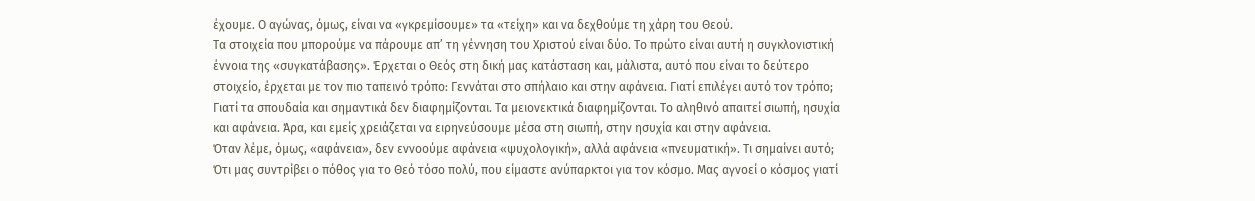έχουμε. Ο αγώνας, όμως, είναι να «γκρεμίσουμε» τα «τείχη» και να δεχθούμε τη χάρη του Θεού.
Τα στοιχεία που μπορούμε να πάρουμε απ’ τη γέννηση του Χριστού είναι δύο. Το πρώτο είναι αυτή η συγκλονιστική έννοια της «συγκατάβασης». Έρχεται ο Θεός στη δική μας κατάσταση και, μάλιστα, αυτό που είναι το δεύτερο στοιχείο, έρχεται με τον πιο ταπεινό τρόπο: Γεννάται στο σπήλαιο και στην αφάνεια. Γιατί επιλέγει αυτό τον τρόπο; Γιατί τα σπουδαία και σημαντικά δεν διαφημίζονται. Τα μειονεκτικά διαφημίζονται. Το αληθινό απαιτεί σιωπή, ησυχία και αφάνεια. Άρα, και εμείς χρειάζεται να ειρηνεύσουμε μέσα στη σιωπή, στην ησυχία και στην αφάνεια.
Όταν λέμε, όμως, «αφάνεια», δεν εννοούμε αφάνεια «ψυχολογική», αλλά αφάνεια «πνευματική». Τι σημαίνει αυτό; Ότι μας συντρίβει ο πόθος για το Θεό τόσο πολύ, που είμαστε ανύπαρκτοι για τον κόσμο. Μας αγνοεί ο κόσμος γιατί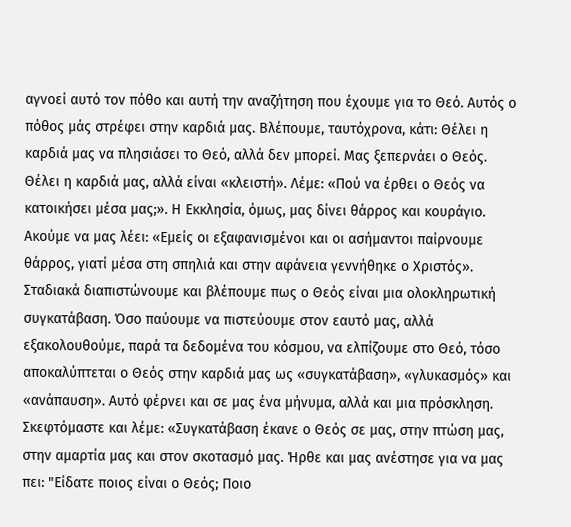αγνοεί αυτό τον πόθο και αυτή την αναζήτηση που έχουμε για το Θεό. Αυτός ο πόθος μάς στρέφει στην καρδιά μας. Βλέπουμε, ταυτόχρονα, κάτι: Θέλει η καρδιά μας να πλησιάσει το Θεό, αλλά δεν μπορεί. Μας ξεπερνάει ο Θεός. Θέλει η καρδιά μας, αλλά είναι «κλειστή». Λέμε: «Πού να έρθει ο Θεός να κατοικήσει μέσα μας;». Η Εκκλησία, όμως, μας δίνει θάρρος και κουράγιο. Ακούμε να μας λέει: «Εμείς οι εξαφανισμένοι και οι ασήμαντοι παίρνουμε θάρρος, γιατί μέσα στη σπηλιά και στην αφάνεια γεννήθηκε ο Χριστός».
Σταδιακά διαπιστώνουμε και βλέπουμε πως ο Θεός είναι μια ολοκληρωτική συγκατάβαση. Όσο παύουμε να πιστεύουμε στον εαυτό μας, αλλά εξακολουθούμε, παρά τα δεδομένα του κόσμου, να ελπίζουμε στο Θεό, τόσο αποκαλύπτεται ο Θεός στην καρδιά μας ως «συγκατάβαση», «γλυκασμός» και «ανάπαυση». Αυτό φέρνει και σε μας ένα μήνυμα, αλλά και μια πρόσκληση. Σκεφτόμαστε και λέμε: «Συγκατάβαση έκανε ο Θεός σε μας, στην πτώση μας, στην αμαρτία μας και στον σκοτασμό μας. Ήρθε και μας ανέστησε για να μας πει: "Είδατε ποιος είναι ο Θεός; Ποιο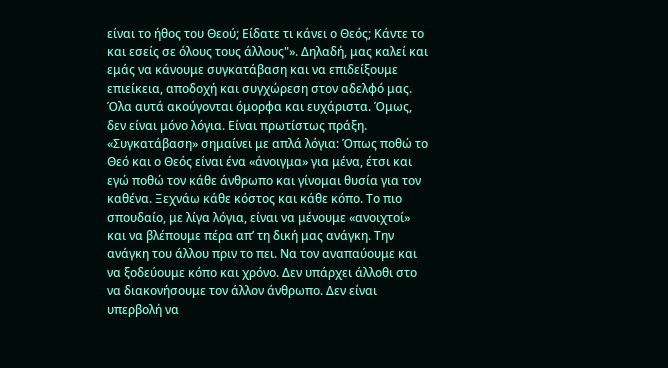είναι το ήθος του Θεού; Είδατε τι κάνει ο Θεός; Κάντε το και εσείς σε όλους τους άλλους"». Δηλαδή, μας καλεί και εμάς να κάνουμε συγκατάβαση και να επιδείξουμε επιείκεια, αποδοχή και συγχώρεση στον αδελφό μας.
Όλα αυτά ακούγονται όμορφα και ευχάριστα. Όμως, δεν είναι μόνο λόγια. Είναι πρωτίστως πράξη. «Συγκατάβαση» σημαίνει με απλά λόγια: Όπως ποθώ το Θεό και ο Θεός είναι ένα «άνοιγμα» για μένα, έτσι και εγώ ποθώ τον κάθε άνθρωπο και γίνομαι θυσία για τον καθένα. Ξεχνάω κάθε κόστος και κάθε κόπο. Το πιο σπουδαίο, με λίγα λόγια, είναι να μένουμε «ανοιχτοί» και να βλέπουμε πέρα απ’ τη δική μας ανάγκη. Την ανάγκη του άλλου πριν το πει. Να τον αναπαύουμε και να ξοδεύουμε κόπο και χρόνο. Δεν υπάρχει άλλοθι στο να διακονήσουμε τον άλλον άνθρωπο. Δεν είναι υπερβολή να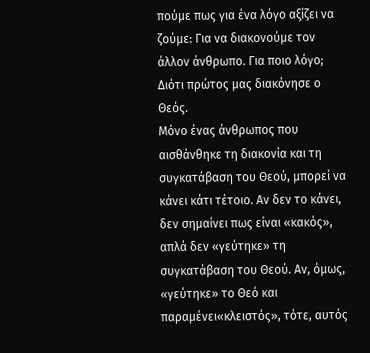πούμε πως για ένα λόγο αξίζει να ζούμε: Για να διακονούμε τον άλλον άνθρωπο. Για ποιο λόγο; Διότι πρώτος μας διακόνησε ο Θεός.
Μόνο ένας άνθρωπος που αισθάνθηκε τη διακονία και τη συγκατάβαση του Θεού, μπορεί να κάνει κάτι τέτοιο. Αν δεν το κάνει, δεν σημαίνει πως είναι «κακός», απλά δεν «γεύτηκε» τη συγκατάβαση του Θεού. Αν, όμως, «γεύτηκε» το Θεό και παραμένει«κλειστός», τότε, αυτός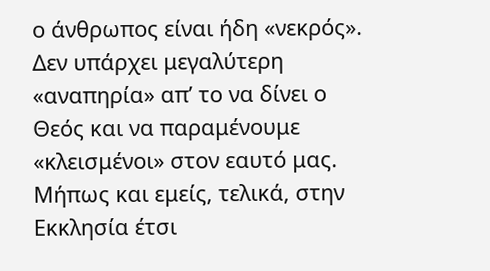ο άνθρωπος είναι ήδη «νεκρός». Δεν υπάρχει μεγαλύτερη «αναπηρία» απ’ το να δίνει ο Θεός και να παραμένουμε «κλεισμένοι» στον εαυτό μας.
Μήπως και εμείς, τελικά, στην Εκκλησία έτσι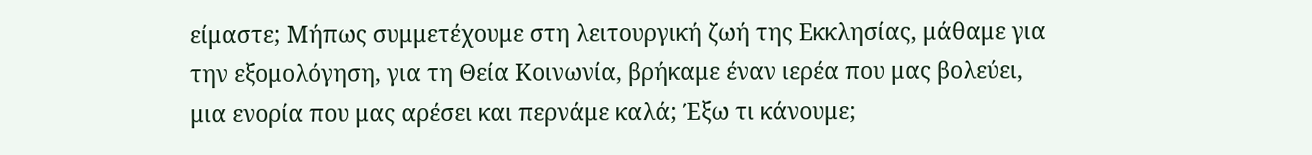είμαστε; Μήπως συμμετέχουμε στη λειτουργική ζωή της Εκκλησίας, μάθαμε για την εξομολόγηση, για τη Θεία Κοινωνία, βρήκαμε έναν ιερέα που μας βολεύει, μια ενορία που μας αρέσει και περνάμε καλά; Έξω τι κάνουμε;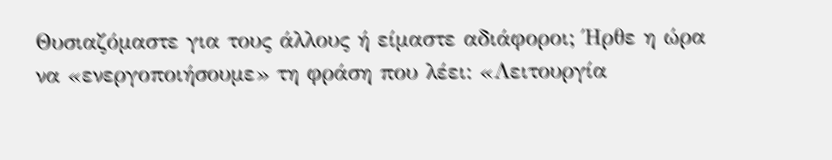Θυσιαζόμαστε για τους άλλους ή είμαστε αδιάφοροι; Ήρθε η ώρα να «ενεργοποιήσουμε» τη φράση που λέει: «Λειτουργία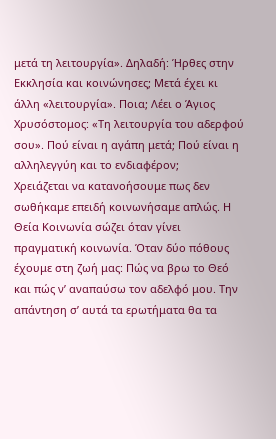μετά τη λειτουργία». Δηλαδή: Ήρθες στην Εκκλησία και κοινώνησες; Μετά έχει κι άλλη «λειτουργία». Ποια; Λέει ο Άγιος Χρυσόστομος: «Τη λειτουργία του αδερφού σου». Πού είναι η αγάπη μετά; Πού είναι η αλληλεγγύη και το ενδιαφέρον;
Χρειάζεται να κατανοήσουμε πως δεν σωθήκαμε επειδή κοινωνήσαμε απλώς. Η Θεία Κοινωνία σώζει όταν γίνει πραγματική κοινωνία. Όταν δύο πόθους έχουμε στη ζωή μας: Πώς να βρω το Θεό και πώς ν’ αναπαύσω τον αδελφό μου. Την απάντηση σ’ αυτά τα ερωτήματα θα τα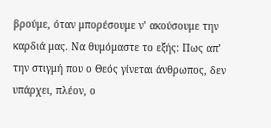βρούμε, όταν μπορέσουμε ν’ ακούσουμε την καρδιά μας. Να θυμόμαστε το εξής: Πως απ’ την στιγμή που ο Θεός γίνεται άνθρωπος, δεν υπάρχει, πλέον, ο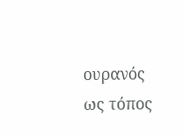ουρανός ως τόπος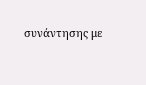συνάντησης με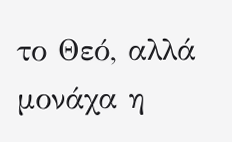το Θεό, αλλά μονάχα η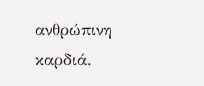ανθρώπινη καρδιά.